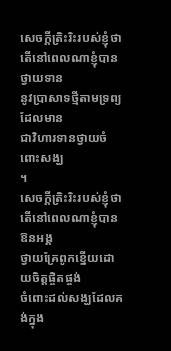សេចក្តីត្រិះរិះរបស់ខ្ញុំថា
តើនៅពេលណាខ្ញុំបានថ្វាយទាន
នូវប្រាសាទថ្មីតាមទ្រព្យដែលមាន
ជាវិហារទានថ្វាយចំពោះសង្ឃ
។
សេចក្តីត្រិះរិះរបស់ខ្ញុំថា
តើនៅពេលណាខ្ញុំបានឱនអង្គ
ថ្វាយគ្រែពូកខ្នើយដោយចិត្តផ្ចិតផ្ចង់
ចំពោះដល់សង្ឃដែលគង់ក្នុង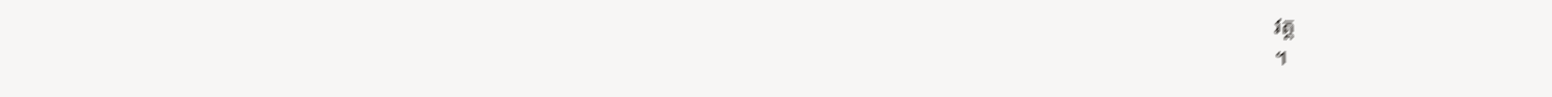វត្ត
។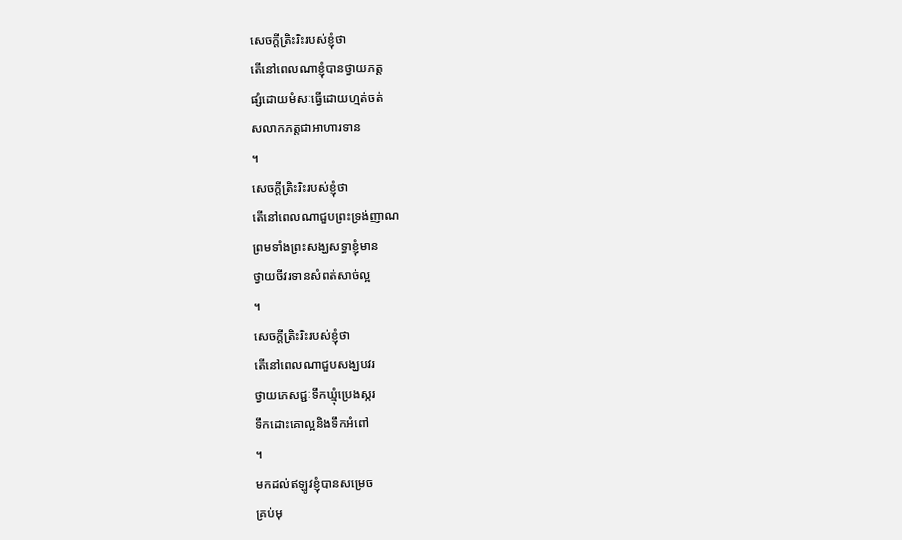សេចក្តីត្រិះរិះរបស់ខ្ញុំថា
តើនៅពេលណាខ្ញុំបានថ្វាយភត្ត
ផ្សំដោយមំសៈធ្វើដោយហ្មត់ចត់
សលាកភត្តជាអាហារទាន
។
សេចក្តីត្រិះរិះរបស់ខ្ញុំថា
តើនៅពេលណាជួបព្រះទ្រង់ញាណ
ព្រមទាំងព្រះសង្ឃសទ្ធាខ្ញុំមាន
ថ្វាយចីវរទានសំពត់សាច់ល្អ
។
សេចក្តីត្រិះរិះរបស់ខ្ញុំថា
តើនៅពេលណាជួបសង្ឃបវរ
ថ្វាយភេសជ្ជៈទឹកឃ្មុំប្រេងស្ករ
ទឹកដោះគោល្អនិងទឹកអំពៅ
។
មកដល់ឥឡូវខ្ញុំបានសម្រេច
គ្រប់មុ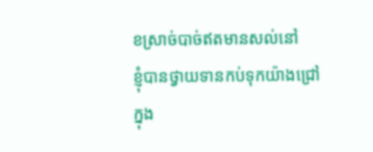ខស្រាច់បាច់ឥតមានសល់នៅ
ខ្ញុំបានថ្វាយទានកប់ទុកយ៉ាងជ្រៅ
ក្នុង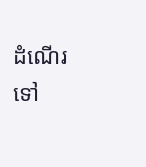ដំណើរទៅ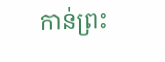កាន់ព្រះ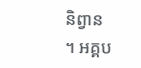និព្វាន
។ អគ្គប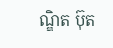ណ្ឌិត ប៊ុត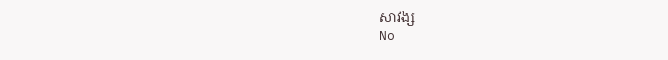សាវង្ស
No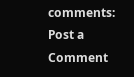comments:
Post a Comment